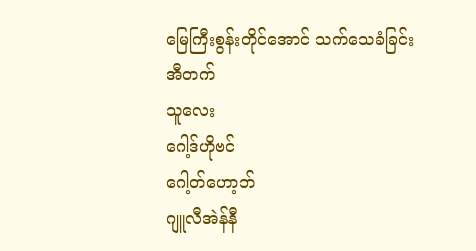မြေကြီးစွန်းတိုင်အောင် သက်သေခံခြင်း
အီတက်
သူလေး
ဂေါ့ဒ်ဟိုဗင်
ဂေါ့တ်ဟော့ဘ်
ဂျူလီအဲန်နီ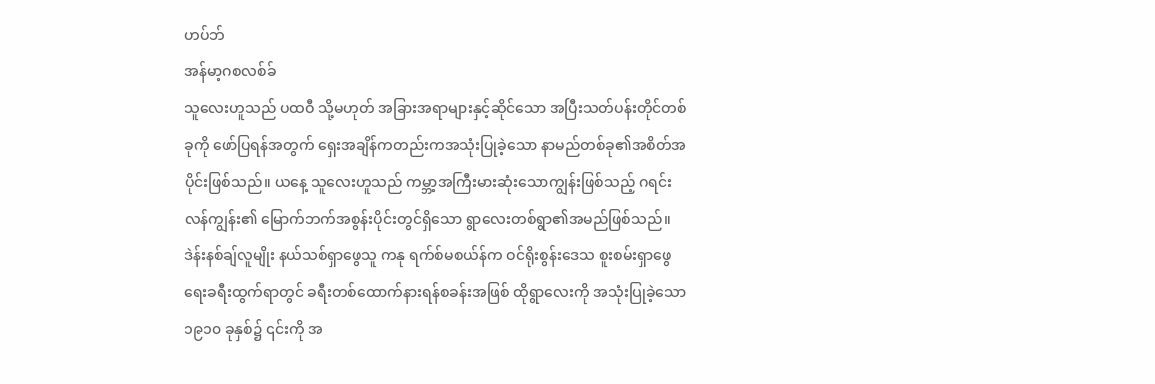ဟပ်ဘ်
အန်မာ့ဂစလစ်ခ်
သူလေးဟူသည် ပထဝီ သို့မဟုတ် အခြားအရာများနှင့်ဆိုင်သော အပြီးသတ်ပန်းတိုင်တစ်ခုကို ဖော်ပြရန်အတွက် ရှေးအချိန်ကတည်းကအသုံးပြုခဲ့သော နာမည်တစ်ခု၏အစိတ်အပိုင်းဖြစ်သည်။ ယနေ့ သူလေးဟူသည် ကမ္ဘာ့အကြီးမားဆုံးသောကျွန်းဖြစ်သည့် ဂရင်းလန်ကျွန်း၏ မြောက်ဘက်အစွန်းပိုင်းတွင်ရှိသော ရွာလေးတစ်ရွာ၏အမည်ဖြစ်သည်။ ဒဲန်းနစ်ချ်လူမျိုး နယ်သစ်ရှာဖွေသူ ကနု ရက်စ်မစယ်န်က ဝင်ရိုးစွန်းဒေသ စူးစမ်းရှာဖွေရေးခရီးထွက်ရာတွင် ခရီးတစ်ထောက်နားရန်စခန်းအဖြစ် ထိုရွာလေးကို အသုံးပြုခဲ့သော ၁၉၁၀ ခုနှစ်၌ ၎င်းကို အ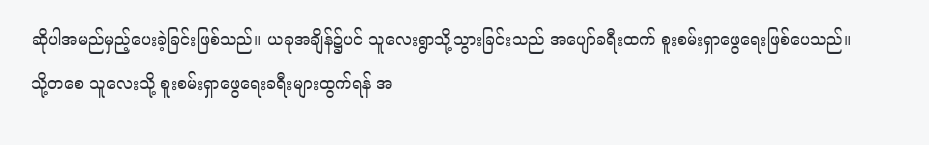ဆိုပါအမည်မှည့်ပေးခဲ့ခြင်းဖြစ်သည်။ ယခုအချိန်၌ပင် သူလေးရွာသို့သွားခြင်းသည် အပျော်ခရီးထက် စူးစမ်းရှာဖွေရေးဖြစ်ပေသည်။
သို့တစေ သူလေးသို့ စူးစမ်းရှာဖွေရေးခရီးများထွက်ရန် အ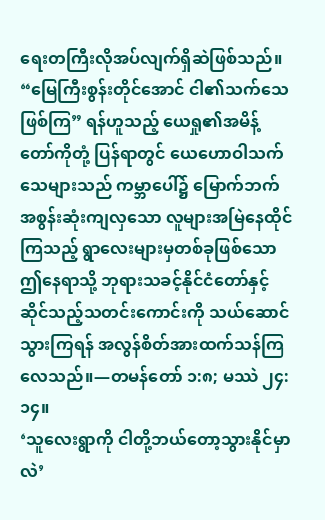ရေးတကြီးလိုအပ်လျက်ရှိဆဲဖြစ်သည်။ “မြေကြီးစွန်းတိုင်အောင် ငါ၏သက်သေဖြစ်ကြ” ရန်ဟူသည့် ယေရှု၏အမိန့်တော်ကိုတုံ့ ပြန်ရာတွင် ယေဟောဝါသက်သေများသည် ကမ္ဘာပေါ်၌ မြောက်ဘက်အစွန်းဆုံးကျလှသော လူများအမြဲနေထိုင်ကြသည့် ရွာလေးများမှတစ်ခုဖြစ်သော ဤနေရာသို့ ဘုရားသခင့်နိုင်ငံတော်နှင့်ဆိုင်သည့်သတင်းကောင်းကို သယ်ဆောင်သွားကြရန် အလွန်စိတ်အားထက်သန်ကြလေသည်။—တမန်တော် ၁:၈; မဿဲ ၂၄:၁၄။
‘သူလေးရွာကို ငါတို့ဘယ်တော့သွားနိုင်မှာလဲ’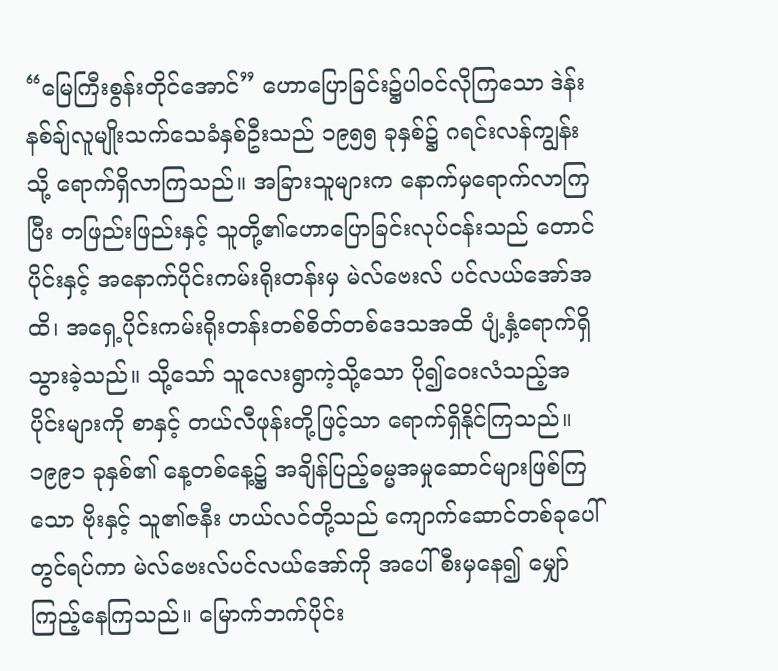“မြေကြီးစွန်းတိုင်အောင်” ဟောပြောခြင်း၌ပါဝင်လိုကြသော ဒဲန်းနစ်ချ်လူမျိုးသက်သေခံနှစ်ဦးသည် ၁၉၅၅ ခုနှစ်၌ ဂရင်းလန်ကျွန်းသို့ ရောက်ရှိလာကြသည်။ အခြားသူများက နောက်မှရောက်လာကြပြီး တဖြည်းဖြည်းနှင့် သူတို့၏ဟောပြောခြင်းလုပ်ငန်းသည် တောင်ပိုင်းနှင့် အနောက်ပိုင်းကမ်းရိုးတန်းမှ မဲလ်ဗေးလ် ပင်လယ်အော်အထိ၊ အရှေ့ပိုင်းကမ်းရိုးတန်းတစ်စိတ်တစ်ဒေသအထိ ပျံ့နှံ့ရောက်ရှိသွားခဲ့သည်။ သို့သော် သူလေးရွာကဲ့သို့သော ပို၍ဝေးလံသည့်အပိုင်းများကို စာနှင့် တယ်လီဖုန်းတို့ဖြင့်သာ ရောက်ရှိနိုင်ကြသည်။
၁၉၉၁ ခုနှစ်၏ နေ့တစ်နေ့၌ အချိန်ပြည့်ဓမ္မအမှုဆောင်များဖြစ်ကြသော ဗိုးနှင့် သူ၏ဇနီး ဟယ်လင်တို့သည် ကျောက်ဆောင်တစ်ခုပေါ်တွင်ရပ်ကာ မဲလ်ဗေးလ်ပင်လယ်အော်ကို အပေါ်စီးမှနေ၍ မျှော်ကြည့်နေကြသည်။ မြောက်ဘက်ပိုင်း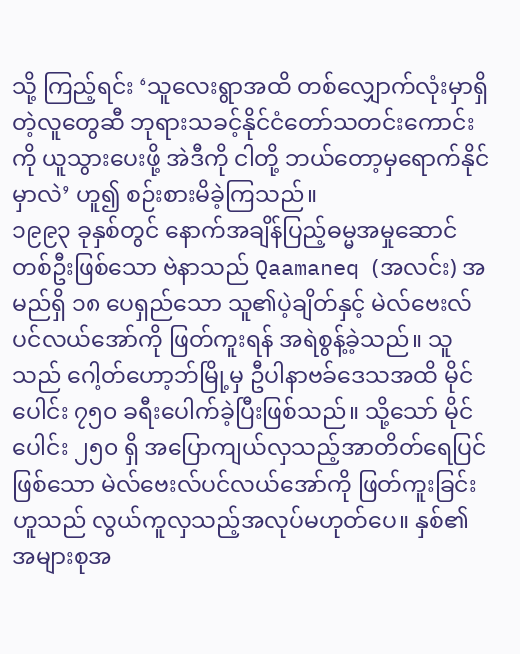သို့ ကြည့်ရင်း ‘သူလေးရွာအထိ တစ်လျှောက်လုံးမှာရှိတဲ့လူတွေဆီ ဘုရားသခင့်နိုင်ငံတော်သတင်းကောင်းကို ယူသွားပေးဖို့ အဲဒီကို ငါတို့ ဘယ်တော့မှရောက်နိုင်မှာလဲ’ ဟူ၍ စဉ်းစားမိခဲ့ကြသည်။
၁၉၉၃ ခုနှစ်တွင် နောက်အချိန်ပြည့်ဓမ္မအမှုဆောင်တစ်ဦးဖြစ်သော ဗဲနာသည် Qaamaneq (အလင်း) အမည်ရှိ ၁၈ ပေရှည်သော သူ၏ပဲ့ချိတ်နှင့် မဲလ်ဗေးလ်ပင်လယ်အော်ကို ဖြတ်ကူးရန် အရဲစွန့်ခဲ့သည်။ သူသည် ဂေါ့တ်ဟော့ဘ်မြို့မှ ဦပါနာဗခ်ဒေသအထိ မိုင်ပေါင်း ၇၅၀ ခရီးပေါက်ခဲ့ပြီးဖြစ်သည်။ သို့သော် မိုင်ပေါင်း ၂၅၀ ရှိ အပြောကျယ်လှသည့်အာတိတ်ရေပြင်ဖြစ်သော မဲလ်ဗေးလ်ပင်လယ်အော်ကို ဖြတ်ကူးခြင်းဟူသည် လွယ်ကူလှသည့်အလုပ်မဟုတ်ပေ။ နှစ်၏အများစုအ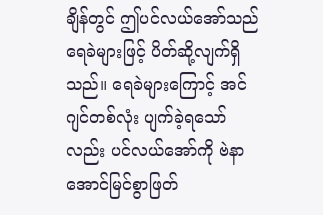ချိန်တွင် ဤပင်လယ်အော်သည် ရေခဲများဖြင့် ပိတ်ဆို့လျက်ရှိသည်။ ရေခဲများကြောင့် အင်ဂျင်တစ်လုံး ပျက်ခဲ့ရသော်လည်း ပင်လယ်အော်ကို ဗဲနာ အောင်မြင်စွာဖြတ်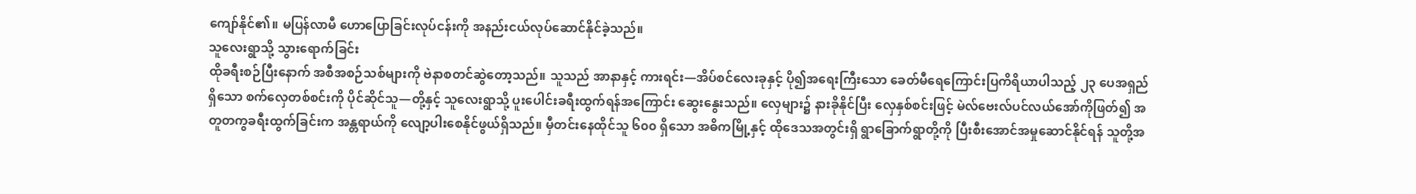ကျော်နိုင်၏။ မပြန်လာမီ ဟောပြောခြင်းလုပ်ငန်းကို အနည်းငယ်လုပ်ဆောင်နိုင်ခဲ့သည်။
သူလေးရွာသို့ သွားရောက်ခြင်း
ထိုခရီးစဉ်ပြီးနောက် အစီအစဉ်သစ်များကို ဗဲနာစတင်ဆွဲတော့သည်။ သူသည် အာနာနှင့် ကားရင်း—အိပ်စင်လေးခုနှင့် ပို၍အရေးကြီးသော ခေတ်မီရေကြောင်းပြကိရိယာပါသည့် ၂၃ ပေအရှည်ရှိသော စက်လှေတစ်စင်းကို ပိုင်ဆိုင်သူ—တို့နှင့် သူလေးရွာသို့ ပူးပေါင်းခရီးထွက်ရန်အကြောင်း ဆွေးနွေးသည်။ လှေများ၌ နားခိုနိုင်ပြီး လှေနှစ်စင်းဖြင့် မဲလ်ဗေးလ်ပင်လယ်အော်ကိုဖြတ်၍ အတူတကွခရီးထွက်ခြင်းက အန္တရာယ်ကို လျော့ပါးစေနိုင်ဖွယ်ရှိသည်။ မှီတင်းနေထိုင်သူ ၆၀၀ ရှိသော အဓိကမြို့နှင့် ထိုဒေသအတွင်းရှိ ရွာခြောက်ရွာတို့ကို ပြီးစီးအောင်အမှုဆောင်နိုင်ရန် သူတို့အ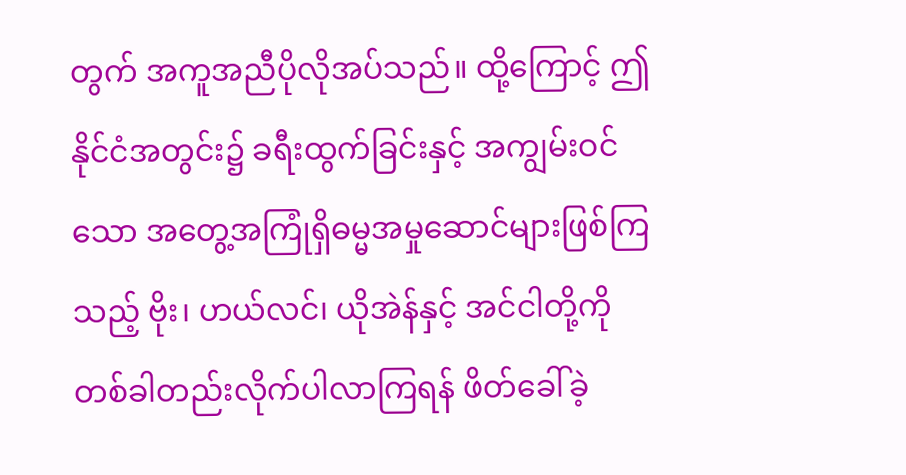တွက် အကူအညီပိုလိုအပ်သည်။ ထို့ကြောင့် ဤနိုင်ငံအတွင်း၌ ခရီးထွက်ခြင်းနှင့် အကျွမ်းဝင်သော အတွေ့အကြုံရှိဓမ္မအမှုဆောင်များဖြစ်ကြသည့် ဗိုး၊ ဟယ်လင်၊ ယိုအဲန်နှင့် အင်ငါတို့ကို တစ်ခါတည်းလိုက်ပါလာကြရန် ဖိတ်ခေါ်ခဲ့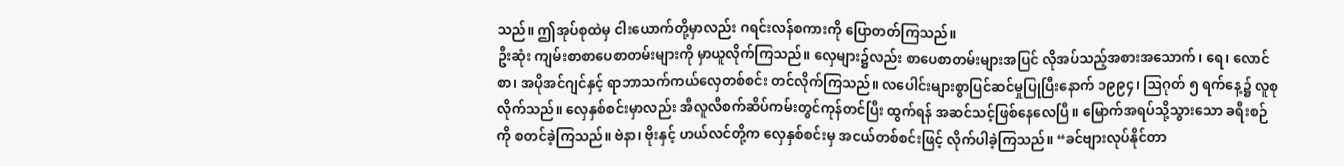သည်။ ဤအုပ်စုထဲမှ ငါးယောက်တို့မှာလည်း ဂရင်းလန်စကားကို ပြောတတ်ကြသည်။
ဦးဆုံး ကျမ်းစာစာပေစာတမ်းများကို မှာယူလိုက်ကြသည်။ လှေများ၌လည်း စာပေစာတမ်းများအပြင် လိုအပ်သည့်အစားအသောက်၊ ရေ၊ လောင်စာ၊ အပိုအင်ဂျင်နှင့် ရာဘာသက်ကယ်လှေတစ်စင်း တင်လိုက်ကြသည်။ လပေါင်းများစွာပြင်ဆင်မှုပြုပြီးနောက် ၁၉၉၄၊ ဩဂုတ် ၅ ရက်နေ့၌ လူစုလိုက်သည်။ လှေနှစ်စင်းမှာလည်း အီလူလီစက်ဆိပ်ကမ်းတွင်ကုန်တင်ပြီး ထွက်ရန် အဆင်သင့်ဖြစ်နေလေပြီ။ မြောက်အရပ်သို့သွားသော ခရီးစဉ်ကို စတင်ခဲ့ကြသည်။ ဗဲနာ၊ ဗိုးနှင့် ဟယ်လင်တို့က လှေနှစ်စင်းမှ အငယ်တစ်စင်းဖြင့် လိုက်ပါခဲ့ကြသည်။ “ခင်ဗျားလုပ်နိုင်တာ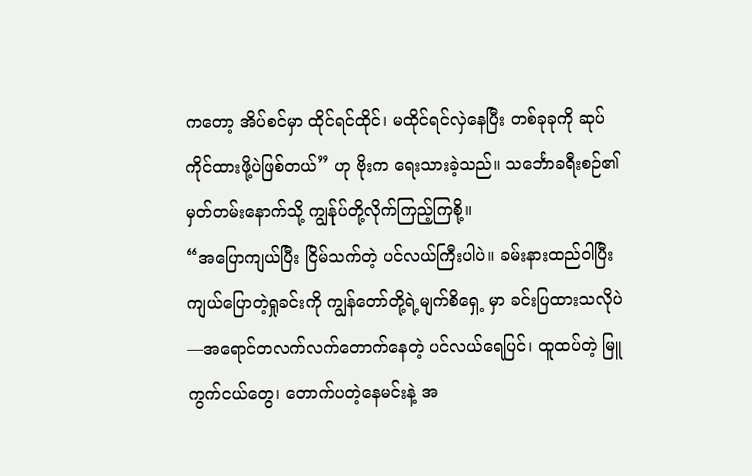ကတော့ အိပ်စင်မှာ ထိုင်ရင်ထိုင်၊ မထိုင်ရင်လှဲနေပြီး တစ်ခုခုကို ဆုပ်ကိုင်ထားဖို့ပဲဖြစ်တယ်” ဟု ဗိုးက ရေးသားခဲ့သည်။ သင်္ဘောခရီးစဉ်၏မှတ်တမ်းနောက်သို့ ကျွန်ုပ်တို့လိုက်ကြည့်ကြစို့။
“အပြောကျယ်ပြီး ငြိမ်သက်တဲ့ ပင်လယ်ကြီးပါပဲ။ ခမ်းနားထည်ဝါပြီး ကျယ်ပြောတဲ့ရှုခင်းကို ကျွန်တော်တို့ရဲ့မျက်စိရှေ့ မှာ ခင်းပြထားသလိုပဲ—အရောင်တလက်လက်တောက်နေတဲ့ ပင်လယ်ရေပြင်၊ ထူထပ်တဲ့ မြူကွက်ငယ်တွေ၊ တောက်ပတဲ့နေမင်းနဲ့ အ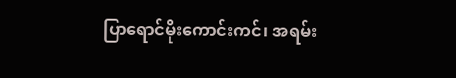ပြာရောင်မိုးကောင်းကင်၊ အရမ်း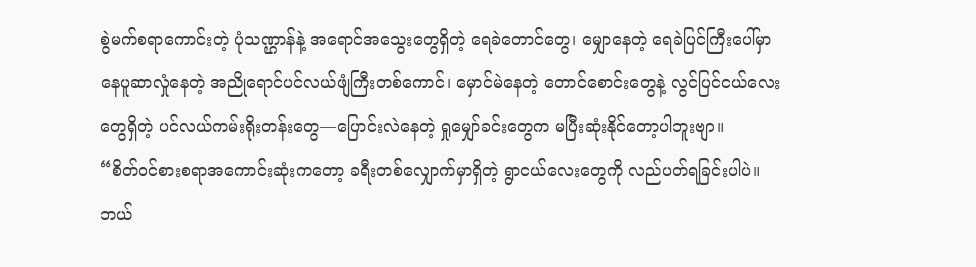စွဲမက်စရာကောင်းတဲ့ ပုံသဏ္ဌာန်နဲ့ အရောင်အသွေးတွေရှိတဲ့ ရေခဲတောင်တွေ၊ မျှောနေတဲ့ ရေခဲပြင်ကြီးပေါ်မှာ နေပူဆာလှုံနေတဲ့ အညိုရောင်ပင်လယ်ဖျံကြီးတစ်ကောင်၊ မှောင်မဲနေတဲ့ တောင်စောင်းတွေနဲ့ လွင်ပြင်ငယ်လေးတွေရှိတဲ့ ပင်လယ်ကမ်းရိုးတန်းတွေ—ပြောင်းလဲနေတဲ့ ရှုမျှော်ခင်းတွေက မပြီးဆုံးနိုင်တော့ပါဘူးဗျာ။
“စိတ်ဝင်စားစရာအကောင်းဆုံးကတော့ ခရီးတစ်လျှောက်မှာရှိတဲ့ ရွာငယ်လေးတွေကို လည်ပတ်ရခြင်းပါပဲ။ ဘယ်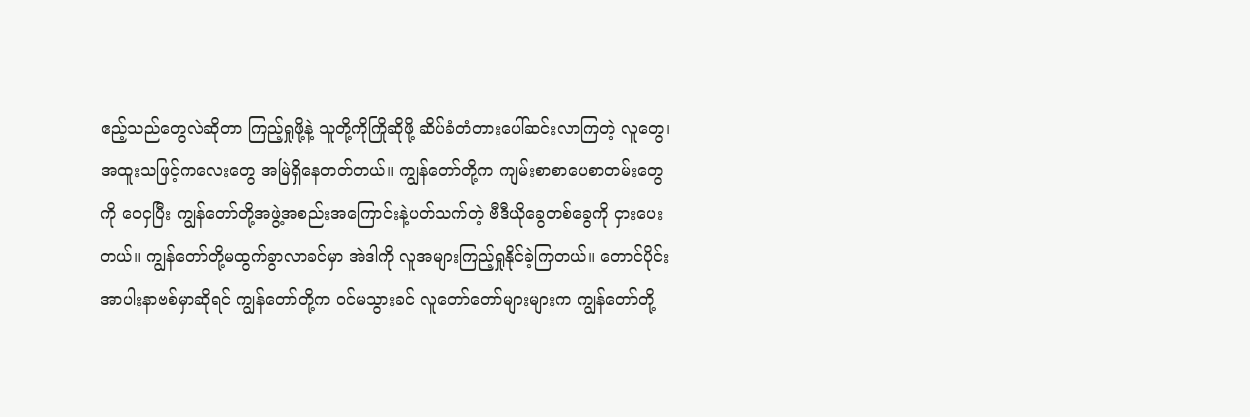ဧည့်သည်တွေလဲဆိုတာ ကြည့်ရှုဖို့နဲ့ သူတို့ကိုကြိုဆိုဖို့ ဆိပ်ခံတံတားပေါ်ဆင်းလာကြတဲ့ လူတွေ၊ အထူးသဖြင့်ကလေးတွေ အမြဲရှိနေတတ်တယ်။ ကျွန်တော်တို့က ကျမ်းစာစာပေစာတမ်းတွေကို ဝေငှပြီး ကျွန်တော်တို့အဖွဲ့အစည်းအကြောင်းနဲ့ပတ်သက်တဲ့ ဗီဒီယိုခွေတစ်ခွေကို ငှားပေးတယ်။ ကျွန်တော်တို့မထွက်ခွာလာခင်မှာ အဲဒါကို လူအများကြည့်ရှုနိုင်ခဲ့ကြတယ်။ တောင်ပိုင်း အာပါးနာဗစ်မှာဆိုရင် ကျွန်တော်တို့က ဝင်မသွားခင် လူတော်တော်များများက ကျွန်တော်တို့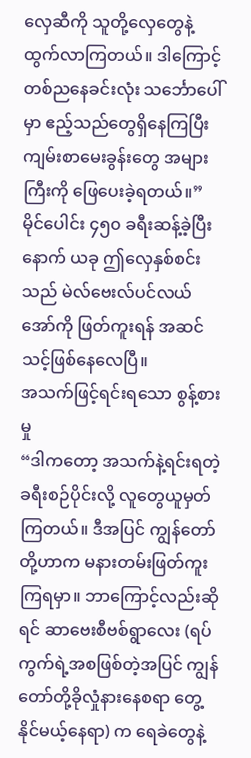လှေဆီကို သူတို့လှေတွေနဲ့ထွက်လာကြတယ်။ ဒါကြောင့် တစ်ညနေခင်းလုံး သင်္ဘောပေါ်မှာ ဧည့်သည်တွေရှိနေကြပြီး ကျမ်းစာမေးခွန်းတွေ အများကြီးကို ဖြေပေးခဲ့ရတယ်။”
မိုင်ပေါင်း ၄၅၀ ခရီးဆန့်ခဲ့ပြီးနောက် ယခု ဤလှေနှစ်စင်းသည် မဲလ်ဗေးလ်ပင်လယ်အော်ကို ဖြတ်ကူးရန် အဆင်သင့်ဖြစ်နေလေပြီ။
အသက်ဖြင့်ရင်းရသော စွန့်စားမှု
“ဒါကတော့ အသက်နဲ့ရင်းရတဲ့ ခရီးစဉ်ပိုင်းလို့ လူတွေယူမှတ်ကြတယ်။ ဒီအပြင် ကျွန်တော်တို့ဟာက မနားတမ်းဖြတ်ကူးကြရမှာ။ ဘာကြောင့်လည်းဆိုရင် ဆာဗေးစီဗစ်ရွာလေး (ရပ်ကွက်ရဲ့အစဖြစ်တဲ့အပြင် ကျွန်တော်တို့ခိုလှုံနားနေစရာ တွေ့နိုင်မယ့်နေရာ) က ရေခဲတွေနဲ့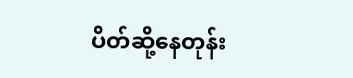ပိတ်ဆို့နေတုန်း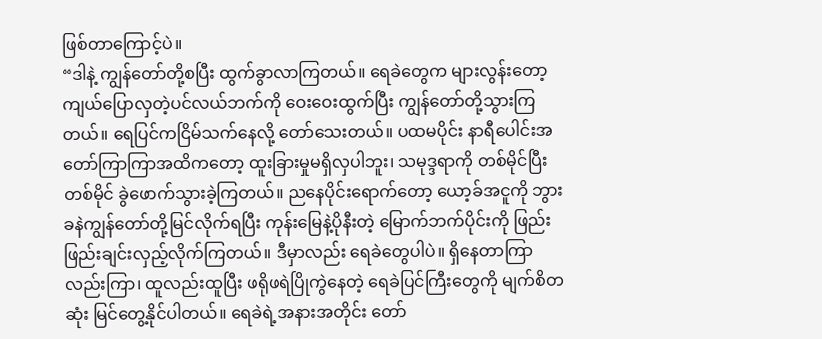ဖြစ်တာကြောင့်ပဲ။
“ဒါနဲ့ ကျွန်တော်တို့စပြီး ထွက်ခွာလာကြတယ်။ ရေခဲတွေက များလွန်းတော့ ကျယ်ပြောလှတဲ့ပင်လယ်ဘက်ကို ဝေးဝေးထွက်ပြီး ကျွန်တော်တို့သွားကြတယ်။ ရေပြင်ကငြိမ်သက်နေလို့ တော်သေးတယ်။ ပထမပိုင်း နာရီပေါင်းအတော်ကြာကြာအထိကတော့ ထူးခြားမှုမရှိလှပါဘူး၊ သမုဒ္ဒရာကို တစ်မိုင်ပြီးတစ်မိုင် ခွဲဖောက်သွားခဲ့ကြတယ်။ ညနေပိုင်းရောက်တော့ ယော့ခ်အငူကို ဘွားခနဲကျွန်တော်တို့မြင်လိုက်ရပြီး ကုန်းမြေနဲ့ပိုနီးတဲ့ မြောက်ဘက်ပိုင်းကို ဖြည်းဖြည်းချင်းလှည့်လိုက်ကြတယ်။ ဒီမှာလည်း ရေခဲတွေပါပဲ။ ရှိနေတာကြာလည်းကြာ၊ ထူလည်းထူပြီး ဖရိုဖရဲပြိုကွဲနေတဲ့ ရေခဲပြင်ကြီးတွေကို မျက်စိတဆုံး မြင်တွေ့နိုင်ပါတယ်။ ရေခဲရဲ့အနားအတိုင်း တော်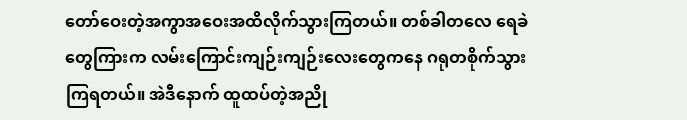တော်ဝေးတဲ့အကွာအဝေးအထိလိုက်သွားကြတယ်။ တစ်ခါတလေ ရေခဲတွေကြားက လမ်းကြောင်းကျဉ်းကျဉ်းလေးတွေကနေ ဂရုတစိုက်သွားကြရတယ်။ အဲဒီနောက် ထူထပ်တဲ့အညို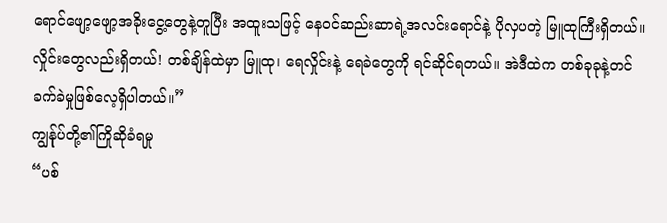ရောင်ဖျော့ဖျော့အခိုးငွေ့တွေနဲ့တူပြီး အထူးသဖြင့် နေဝင်ဆည်းဆာရဲ့အလင်းရောင်နဲ့ ပိုလှပတဲ့ မြူထုကြီးရှိတယ်။ လှိုင်းတွေလည်းရှိတယ်! တစ်ချိန်ထဲမှာ မြူထု၊ ရေလှိုင်းနဲ့ ရေခဲတွေကို ရင်ဆိုင်ရတယ်။ အဲဒီထဲက တစ်ခုခုနဲ့တင် ခက်ခဲမှုဖြစ်လေ့ရှိပါတယ်။”
ကျွန်ုပ်တို့၏ကြိုဆိုခံရမှု
“ပစ်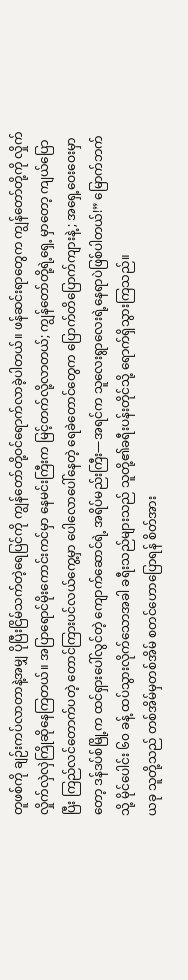တူဖစ်ကို ချဉ်းကပ်လာတာနဲ့အမျှ ပိုပြီးငြိမ်သက်တဲ့ရေပြင်ကို ကျွန်တော်တို့ဝင်ရောက်လာခဲ့ပါတယ်။ ဖန်ဆင်းရာတွေက ကျွန်တော်တို့ကို လှိုက်လှိုက်လှဲလှဲကြိုဆိုနေကြတယ်။ အပြာရောင်မိုးကောင်းကင်မှာ နေမင်းကြီးက မြင့်တက်လို့လာတယ်; ကျွန်တော်တို့ရဲ့ရှေ့ မှာတော့ ကျယ်ပြောပြီး ကြည်လင်တောက်ပတဲ့ တောင်ကြားပင်လယ်ကွေ့မှာ ပေါလောပေါ်နေတဲ့ ရေခဲတောင်တွေက ပြောက်တိပြောက်ကျားနဲ့; အရှေ့ဝေးဝေးမှာတော့ ဒန်ဒပ်စ်မြို့က ထင်ရှားပေါ်လွင်တဲ့ ကျောက်ဆောင်ရဲ့ အရိပ်မည်းကြီး—အရင်က သူလေးရွာလေးရဲ့နေရာပဲဖြစ်ပါတယ်!” မြောက်ဘက်သို့ မိုင်ပေါင်း ၆၀ ခန့် ထပ်သွားလိုက်သောအခါ ခရီးသည်များသည် သူတို့၏ခရီးပန်းတိုင်သို့ ရောက်ရှိသွားကြသည်။
ယခု သူတို့သည် တစ်အိမ်မှတစ်အိမ် စတင်ဟောပြောရန် စိတ်အား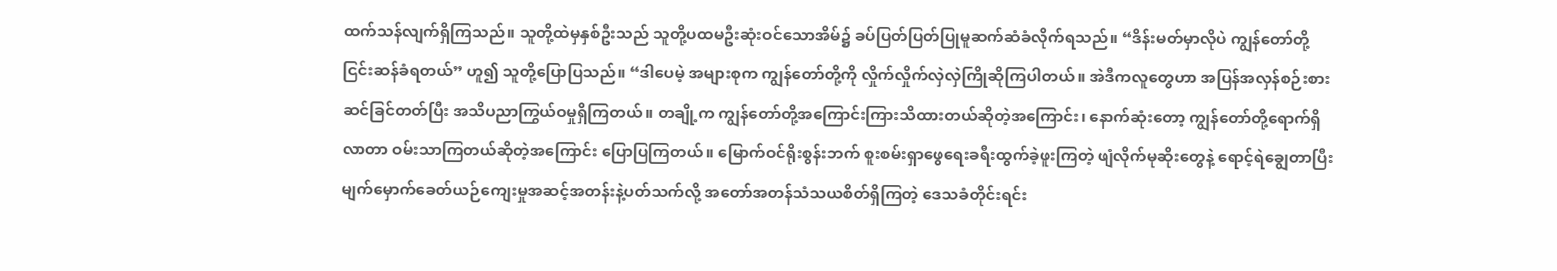ထက်သန်လျက်ရှိကြသည်။ သူတို့ထဲမှနှစ်ဦးသည် သူတို့ပထမဦးဆုံးဝင်သောအိမ်၌ ခပ်ပြတ်ပြတ်ပြုမူဆက်ဆံခံလိုက်ရသည်။ “ဒိန်းမတ်မှာလိုပဲ ကျွန်တော်တို့ငြင်းဆန်ခံရတယ်” ဟူ၍ သူတို့ပြောပြသည်။ “ဒါပေမဲ့ အများစုက ကျွန်တော်တို့ကို လှိုက်လှိုက်လှဲလှဲကြိုဆိုကြပါတယ်။ အဲဒီကလူတွေဟာ အပြန်အလှန်စဉ်းစားဆင်ခြင်တတ်ပြီး အသိပညာကြွယ်ဝမှုရှိကြတယ်။ တချို့က ကျွန်တော်တို့အကြောင်းကြားသိထားတယ်ဆိုတဲ့အကြောင်း၊ နောက်ဆုံးတော့ ကျွန်တော်တို့ရောက်ရှိလာတာ ဝမ်းသာကြတယ်ဆိုတဲ့အကြောင်း ပြောပြကြတယ်။ မြောက်ဝင်ရိုးစွန်းဘက် စူးစမ်းရှာဖွေရေးခရီးထွက်ခဲ့ဖူးကြတဲ့ ဖျံလိုက်မုဆိုးတွေနဲ့ ရောင့်ရဲချွေတာပြီး မျက်မှောက်ခေတ်ယဉ်ကျေးမှုအဆင့်အတန်းနဲ့ပတ်သက်လို့ အတော်အတန်သံသယစိတ်ရှိကြတဲ့ ဒေသခံတိုင်းရင်း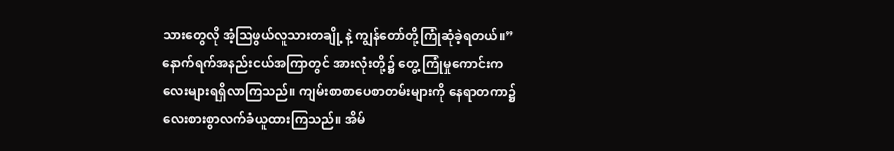သားတွေလို အံ့သြဖွယ်လူသားတချို့ နဲ့ ကျွန်တော်တို့ကြုံဆုံခဲ့ရတယ်။”
နောက်ရက်အနည်းငယ်အကြာတွင် အားလုံးတို့၌ တွေ့ ကြုံမှုကောင်းကလေးများရရှိလာကြသည်။ ကျမ်းစာစာပေစာတမ်းများကို နေရာတကာ၌ လေးစားစွာလက်ခံယူထားကြသည်။ အိမ်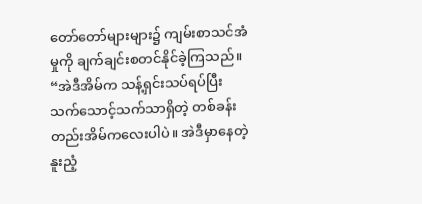တော်တော်များများ၌ ကျမ်းစာသင်အံမှုကို ချက်ချင်းစတင်နိုင်ခဲ့ကြသည်။ “အဲဒီအိမ်က သန့်ရှင်းသပ်ရပ်ပြီး သက်သောင့်သက်သာရှိတဲ့ တစ်ခန်းတည်းအိမ်ကလေးပါပဲ။ အဲဒီမှာနေတဲ့ နူးညံ့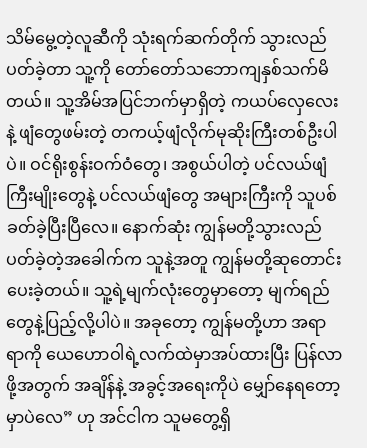သိမ်မွေ့တဲ့လူဆီကို သုံးရက်ဆက်တိုက် သွားလည်ပတ်ခဲ့တာ သူ့ကို တော်တော်သဘောကျနှစ်သက်မိတယ်။ သူ့အိမ်အပြင်ဘက်မှာရှိတဲ့ ကယပ်လှေလေးနဲ့ ဖျံတွေဖမ်းတဲ့ တကယ့်ဖျံလိုက်မုဆိုးကြီးတစ်ဦးပါပဲ။ ဝင်ရိုးစွန်းဝက်ဝံတွေ၊ အစွယ်ပါတဲ့ ပင်လယ်ဖျံကြီးမျိုးတွေနဲ့ ပင်လယ်ဖျံတွေ အများကြီးကို သူပစ်ခတ်ခဲ့ပြီးပြီလေ။ နောက်ဆုံး ကျွန်မတို့သွားလည်ပတ်ခဲ့တဲ့အခေါက်က သူနဲ့အတူ ကျွန်မတို့ဆုတောင်းပေးခဲ့တယ်။ သူ့ရဲ့မျက်လုံးတွေမှာတော့ မျက်ရည်တွေနဲ့ပြည့်လို့ပါပဲ။ အခုတော့ ကျွန်မတို့ဟာ အရာရာကို ယေဟောဝါရဲ့လက်ထဲမှာအပ်ထားပြီး ပြန်လာဖို့အတွက် အချိန်နဲ့ အခွင့်အရေးကိုပဲ မျှော်နေရတော့မှာပဲလေ” ဟု အင်ငါက သူမတွေ့ရှိ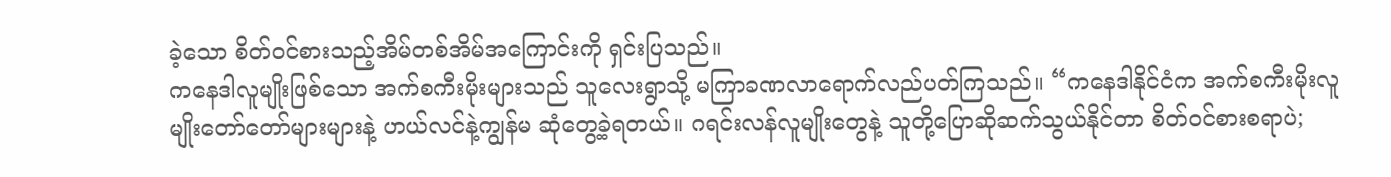ခဲ့သော စိတ်ဝင်စားသည့်အိမ်တစ်အိမ်အကြောင်းကို ရှင်းပြသည်။
ကနေဒါလူမျိုးဖြစ်သော အက်စကီးမိုးများသည် သူလေးရွာသို့ မကြာခဏလာရောက်လည်ပတ်ကြသည်။ “ကနေဒါနိုင်ငံက အက်စကီးမိုးလူမျိုးတော်တော်များများနဲ့ ဟယ်လင်နဲ့ကျွန်မ ဆုံတွေ့ခဲ့ရတယ်။ ဂရင်းလန်လူမျိုးတွေနဲ့ သူတို့ပြောဆိုဆက်သွယ်နိုင်တာ စိတ်ဝင်စားစရာပဲ;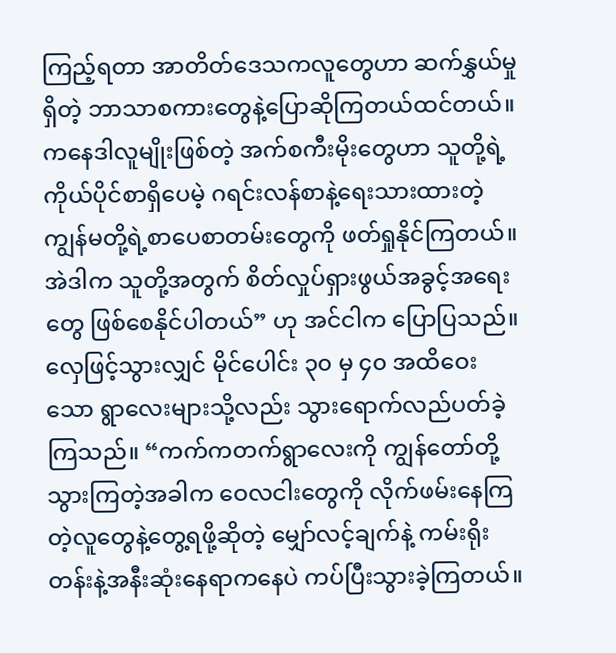ကြည့်ရတာ အာတိတ်ဒေသကလူတွေဟာ ဆက်နွှယ်မှုရှိတဲ့ ဘာသာစကားတွေနဲ့ပြောဆိုကြတယ်ထင်တယ်။ ကနေဒါလူမျိုးဖြစ်တဲ့ အက်စကီးမိုးတွေဟာ သူတို့ရဲ့ကိုယ်ပိုင်စာရှိပေမဲ့ ဂရင်းလန်စာနဲ့ရေးသားထားတဲ့ ကျွန်မတို့ရဲ့စာပေစာတမ်းတွေကို ဖတ်ရှုနိုင်ကြတယ်။ အဲဒါက သူတို့အတွက် စိတ်လှုပ်ရှားဖွယ်အခွင့်အရေးတွေ ဖြစ်စေနိုင်ပါတယ်” ဟု အင်ငါက ပြောပြသည်။
လှေဖြင့်သွားလျှင် မိုင်ပေါင်း ၃၀ မှ ၄၀ အထိဝေးသော ရွာလေးများသို့လည်း သွားရောက်လည်ပတ်ခဲ့ကြသည်။ “ကက်ကတက်ရွာလေးကို ကျွန်တော်တို့သွားကြတဲ့အခါက ဝေလငါးတွေကို လိုက်ဖမ်းနေကြတဲ့လူတွေနဲ့တွေ့ရဖို့ဆိုတဲ့ မျှော်လင့်ချက်နဲ့ ကမ်းရိုးတန်းနဲ့အနီးဆုံးနေရာကနေပဲ ကပ်ပြီးသွားခဲ့ကြတယ်။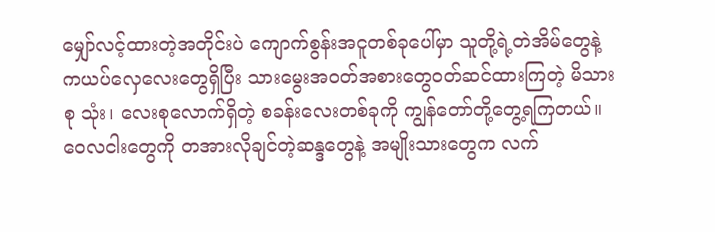မျှော်လင့်ထားတဲ့အတိုင်းပဲ ကျောက်စွန်းအငူတစ်ခုပေါ်မှာ သူတို့ရဲ့တဲအိမ်တွေနဲ့ ကယပ်လှေလေးတွေရှိပြီး သားမွေးအဝတ်အစားတွေဝတ်ဆင်ထားကြတဲ့ မိသားစု သုံး၊ လေးစုလောက်ရှိတဲ့ စခန်းလေးတစ်ခုကို ကျွန်တော်တို့တွေ့ရကြတယ်။ ဝေလငါးတွေကို တအားလိုချင်တဲ့ဆန္ဒတွေနဲ့ အမျိုးသားတွေက လက်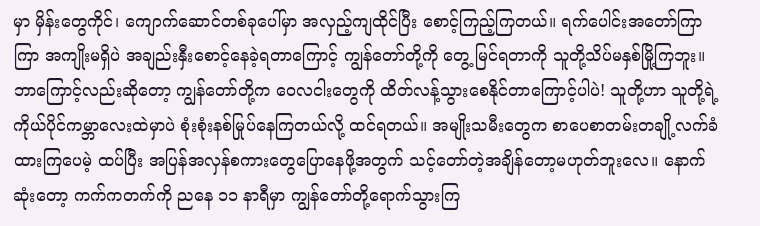မှာ မှိန်းတွေကိုင်၊ ကျောက်ဆောင်တစ်ခုပေါ်မှာ အလှည့်ကျထိုင်ပြီး စောင့်ကြည့်ကြတယ်။ ရက်ပေါင်းအတော်ကြာကြာ အကျိုးမရှိပဲ အချည်းနှီးစောင့်နေခဲ့ရတာကြောင့် ကျွန်တော်တို့ကို တွေ့ မြင်ရတာကို သူတို့သိပ်မနှစ်မြို့ကြဘူး။ ဘာကြောင့်လည်းဆိုတော့ ကျွန်တော်တို့က ဝေလငါးတွေကို ထိတ်လန့်သွားစေနိုင်တာကြောင့်ပါပဲ! သူတို့ဟာ သူတို့ရဲ့ကိုယ်ပိုင်ကမ္ဘာလေးထဲမှာပဲ စုံးစုံးနစ်မြုပ်နေကြတယ်လို့ ထင်ရတယ်။ အမျိုးသမီးတွေက စာပေစာတမ်းတချို့လက်ခံထားကြပေမဲ့ ထပ်ပြီး အပြန်အလှန်စကားတွေပြောနေဖို့အတွက် သင့်တော်တဲ့အချိန်တော့မဟုတ်ဘူးလေ။ နောက်ဆုံးတော့ ကက်ကတက်ကို ညနေ ၁၁ နာရီမှာ ကျွန်တော်တို့ရောက်သွားကြ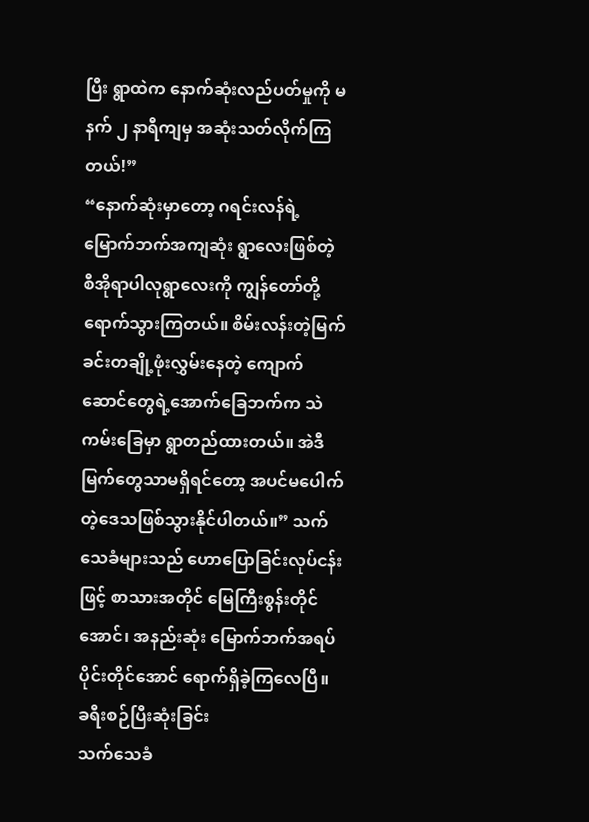ပြီး ရွာထဲက နောက်ဆုံးလည်ပတ်မှုကို မနက် ၂ နာရီကျမှ အဆုံးသတ်လိုက်ကြတယ်!”
“နောက်ဆုံးမှာတော့ ဂရင်းလန်ရဲ့ မြောက်ဘက်အကျဆုံး ရွာလေးဖြစ်တဲ့ စီအိုရာပါလုရွာလေးကို ကျွန်တော်တို့ရောက်သွားကြတယ်။ စိမ်းလန်းတဲ့မြက်ခင်းတချို့ဖုံးလွှမ်းနေတဲ့ ကျောက်ဆောင်တွေရဲ့အောက်ခြေဘက်က သဲကမ်းခြေမှာ ရွာတည်ထားတယ်။ အဲဒီမြက်တွေသာမရှိရင်တော့ အပင်မပေါက်တဲ့ဒေသဖြစ်သွားနိုင်ပါတယ်။” သက်သေခံများသည် ဟောပြောခြင်းလုပ်ငန်းဖြင့် စာသားအတိုင် မြေကြီးစွန်းတိုင်အောင်၊ အနည်းဆုံး မြောက်ဘက်အရပ်ပိုင်းတိုင်အောင် ရောက်ရှိခဲ့ကြလေပြီ။
ခရီးစဉ်ပြီးဆုံးခြင်း
သက်သေခံ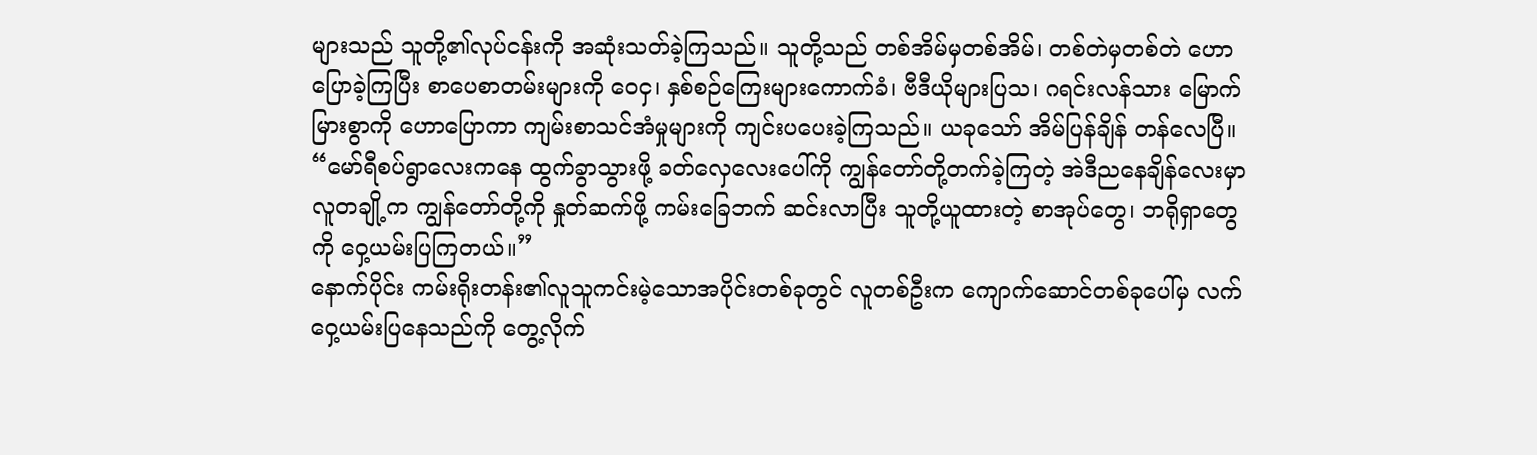များသည် သူတို့၏လုပ်ငန်းကို အဆုံးသတ်ခဲ့ကြသည်။ သူတို့သည် တစ်အိမ်မှတစ်အိမ်၊ တစ်တဲမှတစ်တဲ ဟောပြောခဲ့ကြပြီး စာပေစာတမ်းများကို ဝေငှ၊ နှစ်စဉ်ကြေးများကောက်ခံ၊ ဗီဒီယိုများပြသ၊ ဂရင်းလန်သား မြောက်မြားစွာကို ဟောပြောကာ ကျမ်းစာသင်အံမှုများကို ကျင်းပပေးခဲ့ကြသည်။ ယခုသော် အိမ်ပြန်ချိန် တန်လေပြီ။ “မော်ရီစပ်ရွာလေးကနေ ထွက်ခွာသွားဖို့ ခတ်လှေလေးပေါ်ကို ကျွန်တော်တို့တက်ခဲ့ကြတဲ့ အဲဒီညနေချိန်လေးမှာ လူတချို့က ကျွန်တော်တို့ကို နှုတ်ဆက်ဖို့ ကမ်းခြေဘက် ဆင်းလာပြီး သူတို့ယူထားတဲ့ စာအုပ်တွေ၊ ဘရိုရှာတွေကို ဝှေ့ယမ်းပြကြတယ်။”
နောက်ပိုင်း ကမ်းရိုးတန်း၏လူသူကင်းမဲ့သောအပိုင်းတစ်ခုတွင် လူတစ်ဦးက ကျောက်ဆောင်တစ်ခုပေါ်မှ လက်ဝှေ့ယမ်းပြနေသည်ကို တွေ့လိုက်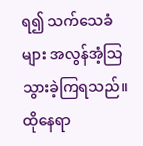ရ၍ သက်သေခံများ အလွန်အံ့သြသွားခဲ့ကြရသည်။ ထိုနေရာ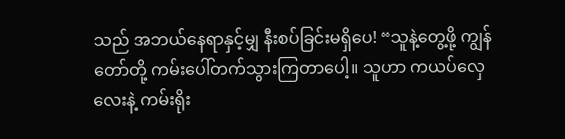သည် အဘယ်နေရာနှင့်မျှ နီးစပ်ခြင်းမရှိပေ! “သူနဲ့တွေ့ဖို့ ကျွန်တော်တို့ ကမ်းပေါ်တက်သွားကြတာပေါ့။ သူဟာ ကယပ်လှေလေးနဲ့ ကမ်းရိုး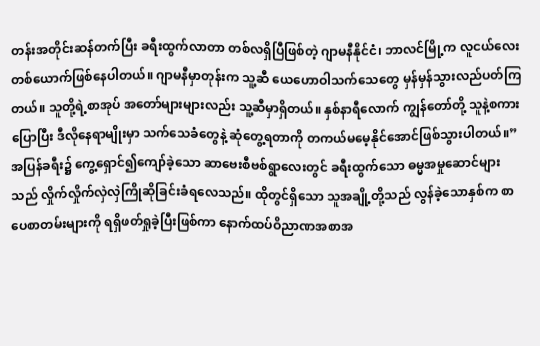တန်းအတိုင်းဆန်တက်ပြီး ခရီးထွက်လာတာ တစ်လရှိပြီဖြစ်တဲ့ ဂျာမနီနိုင်ငံ၊ ဘာလင်မြို့က လူငယ်လေးတစ်ယောက်ဖြစ်နေပါတယ်။ ဂျာမနီမှာတုန်းက သူ့ဆီ ယေဟောဝါသက်သေတွေ မှန်မှန်သွားလည်ပတ်ကြတယ်။ သူတို့ရဲ့စာအုပ် အတော်များများလည်း သူ့ဆီမှာရှိတယ်။ နှစ်နာရီလောက် ကျွန်တော်တို့ သူနဲ့စကားပြောပြီး ဒီလိုနေရာမျိုးမှာ သက်သေခံတွေနဲ့ ဆုံတွေ့ရတာကို တကယ်မမေ့နိုင်အောင်ဖြစ်သွားပါတယ်။”
အပြန်ခရီး၌ ကွေ့ရှောင်၍ကျော်ခဲ့သော ဆာဗေးစီဗစ်ရွာလေးတွင် ခရီးထွက်သော ဓမ္မအမှုဆောင်များသည် လှိုက်လှိုက်လှဲလှဲကြိုဆိုခြင်းခံရလေသည်။ ထိုတွင်ရှိသော သူအချို့တို့သည် လွန်ခဲ့သောနှစ်က စာပေစာတမ်းများကို ရရှိဖတ်ရှုခဲ့ပြီးဖြစ်ကာ နောက်ထပ်ဝိညာဏအစာအ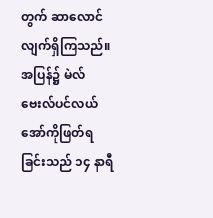တွက် ဆာလောင်လျက်ရှိကြသည်။
အပြန်၌ မဲလ်ဗေးလ်ပင်လယ်အော်ကိုဖြတ်ရခြင်းသည် ၁၄ နာရီ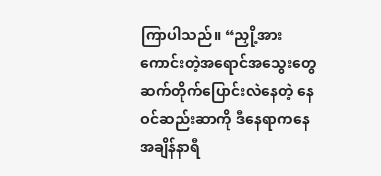ကြာပါသည်။ “ညှို့အားကောင်းတဲ့အရောင်အသွေးတွေ ဆက်တိုက်ပြောင်းလဲနေတဲ့ နေဝင်ဆည်းဆာကို ဒီနေရာကနေ အချိန်နာရီ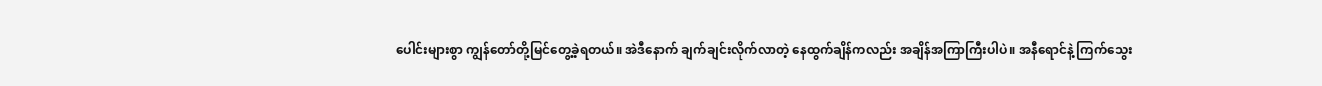ပေါင်းများစွာ ကျွန်တော်တို့မြင်တွေ့ခဲ့ရတယ်။ အဲဒီနောက် ချက်ချင်းလိုက်လာတဲ့ နေထွက်ချိန်ကလည်း အချိန်အကြာကြီးပါပဲ။ အနီရောင်နဲ့ ကြက်သွေး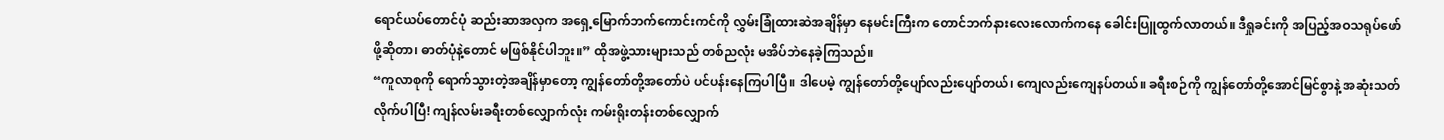ရောင်ယပ်တောင်ပုံ ဆည်းဆာအလှက အရှေ့မြောက်ဘက်ကောင်းကင်ကို လွှမ်းခြုံထားဆဲအချိန်မှာ နေမင်းကြီးက တောင်ဘက်နားလေးလောက်ကနေ ခေါင်းပြူထွက်လာတယ်။ ဒီရှုခင်းကို အပြည့်အဝသရုပ်ဖော်ဖို့ဆိုတာ၊ ဓာတ်ပုံနဲ့တောင် မဖြစ်နိုင်ပါဘူး။” ထိုအဖွဲ့သားများသည် တစ်ညလုံး မအိပ်ဘဲနေခဲ့ကြသည်။
“ကူလာစုကို ရောက်သွားတဲ့အချိန်မှာတော့ ကျွန်တော်တို့အတော်ပဲ ပင်ပန်းနေကြပါပြီ။ ဒါပေမဲ့ ကျွန်တော်တို့ပျော်လည်းပျော်တယ်၊ ကျေလည်းကျေနပ်တယ်။ ခရီးစဉ်ကို ကျွန်တော်တို့အောင်မြင်စွာနဲ့ အဆုံးသတ်လိုက်ပါပြီ! ကျန်လမ်းခရီးတစ်လျှောက်လုံး ကမ်းရိုးတန်းတစ်လျှောက်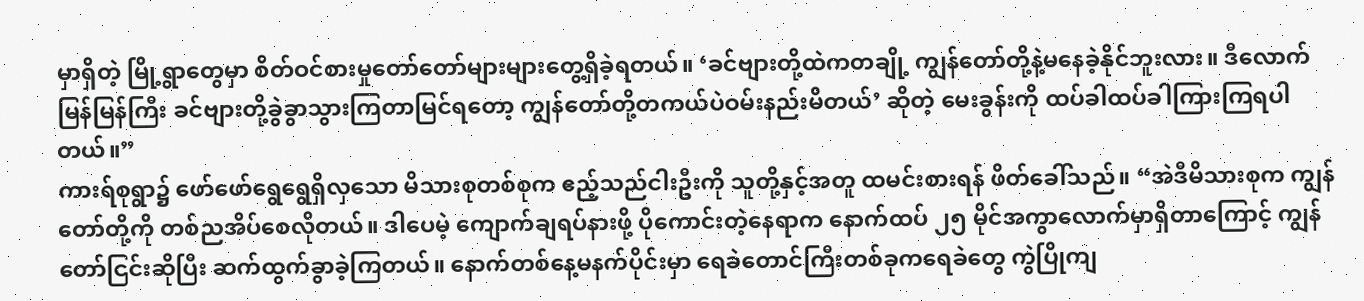မှာရှိတဲ့ မြို့ရွာတွေမှာ စိတ်ဝင်စားမှုတော်တော်များများတွေ့ရှိခဲ့ရတယ်။ ‘ခင်ဗျားတို့ထဲကတချို့ ကျွန်တော်တို့နဲ့မနေခဲ့နိုင်ဘူးလား။ ဒီလောက်မြန်မြန်ကြီး ခင်ဗျားတို့ခွဲခွာသွားကြတာမြင်ရတော့ ကျွန်တော်တို့တကယ်ပဲဝမ်းနည်းမိတယ်’ ဆိုတဲ့ မေးခွန်းကို ထပ်ခါထပ်ခါကြားကြရပါတယ်။”
ကားရ်စုရွာ၌ ဖော်ဖော်ရွေရွေရှိလှသော မိသားစုတစ်စုက ဧည့်သည်ငါးဦးကို သူတို့နှင့်အတူ ထမင်းစားရန် ဖိတ်ခေါ်သည်။ “အဲဒီမိသားစုက ကျွန်တော်တို့ကို တစ်ညအိပ်စေလိုတယ်။ ဒါပေမဲ့ ကျောက်ချရပ်နားဖို့ ပိုကောင်းတဲ့နေရာက နောက်ထပ် ၂၅ မိုင်အကွာလောက်မှာရှိတာကြောင့် ကျွန်တော်ငြင်းဆိုပြီး ဆက်ထွက်ခွာခဲ့ကြတယ်။ နောက်တစ်နေ့မနက်ပိုင်းမှာ ရေခဲတောင်ကြီးတစ်ခုကရေခဲတွေ ကွဲပြိုကျ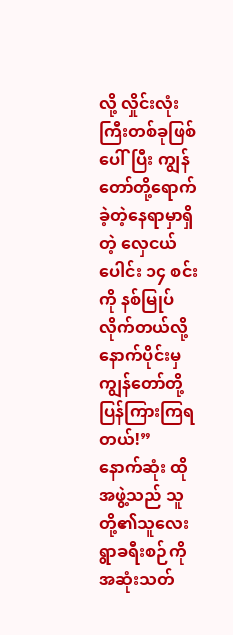လို့ လှိုင်းလုံးကြီးတစ်ခုဖြစ်ပေါ်ပြီး ကျွန်တော်တို့ရောက်ခဲ့တဲ့နေရာမှာရှိတဲ့ လှေငယ်ပေါင်း ၁၄ စင်းကို နစ်မြုပ်လိုက်တယ်လို့ နောက်ပိုင်းမှ ကျွန်တော်တို့ပြန်ကြားကြရတယ်!”
နောက်ဆုံး ထိုအဖွဲ့သည် သူတို့၏သူလေးရွာခရီးစဉ်ကို အဆုံးသတ်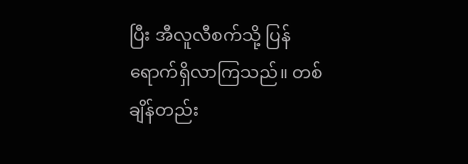ပြီး အီလူလီစက်သို့ ပြန်ရောက်ရှိလာကြသည်။ တစ်ချိန်တည်း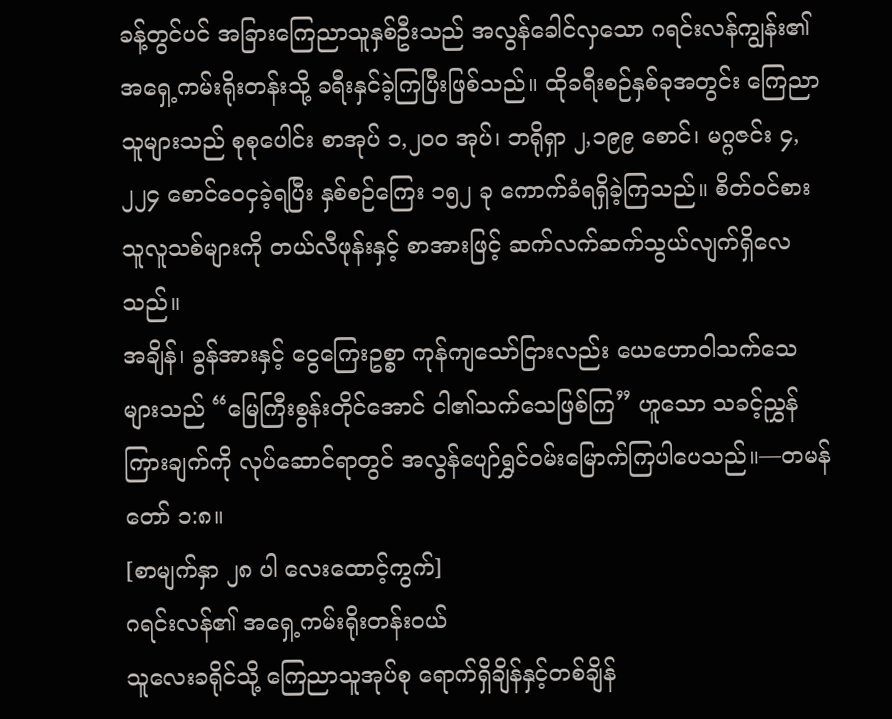ခန့်တွင်ပင် အခြားကြေညာသူနှစ်ဦးသည် အလွန်ခေါင်လှသော ဂရင်းလန်ကျွန်း၏အရှေ့ကမ်းရိုးတန်းသို့ ခရီးနှင်ခဲ့ကြပြီးဖြစ်သည်။ ထိုခရီးစဉ်နှစ်ခုအတွင်း ကြေညာသူများသည် စုစုပေါင်း စာအုပ် ၁,၂၀၀ အုပ်၊ ဘရိုရှာ ၂,၁၉၉ စောင်၊ မဂ္ဂဇင်း ၄,၂၂၄ စောင်ဝေငှခဲ့ရပြီး နှစ်စဉ်ကြေး ၁၅၂ ခု ကောက်ခံရရှိခဲ့ကြသည်။ စိတ်ဝင်စားသူလူသစ်များကို တယ်လီဖုန်းနှင့် စာအားဖြင့် ဆက်လက်ဆက်သွယ်လျက်ရှိလေသည်။
အချိန်၊ ခွန်အားနှင့် ငွေကြေးဥစ္စာ ကုန်ကျသော်ငြားလည်း ယေဟောဝါသက်သေများသည် “မြေကြီးစွန်းတိုင်အောင် ငါ၏သက်သေဖြစ်ကြ” ဟူသော သခင့်ညွှန်ကြားချက်ကို လုပ်ဆောင်ရာတွင် အလွန်ပျော်ရွှင်ဝမ်းမြောက်ကြပါပေသည်။—တမန်တော် ၁:၈။
[စာမျက်နှာ ၂၈ ပါ လေးထောင့်ကွက်]
ဂရင်းလန်၏ အရှေ့ကမ်းရိုးတန်းဝယ်
သူလေးခရိုင်သို့ ကြေညာသူအုပ်စု ရောက်ရှိချိန်နှင့်တစ်ချိန်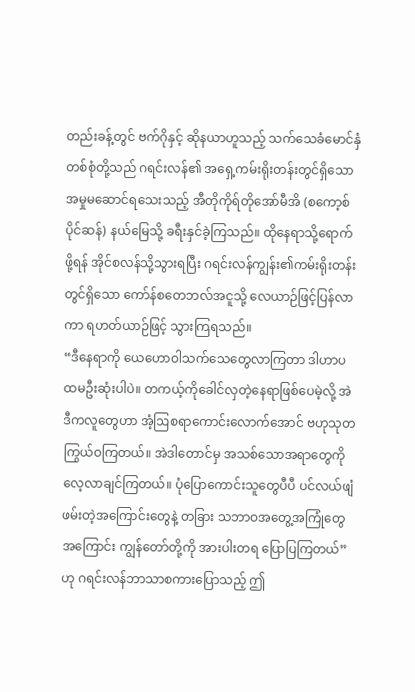တည်းခန့်တွင် ဗက်ဂိုနှင့် ဆိုနယာဟူသည့် သက်သေခံမောင်နှံတစ်စုံတို့သည် ဂရင်းလန်၏ အရှေ့ကမ်းရိုးတန်းတွင်ရှိသော အမှုမဆောင်ရသေးသည့် အီတိုကိုရ်တိုအော်မီအိ (စကော့စ်ပိုင်ဆန်) နယ်မြေသို့ ခရီးနှင်ခဲ့ကြသည်။ ထိုနေရာသို့ရောက်ဖို့ရန် အိုင်စလန်သို့သွားရပြီး ဂရင်းလန်ကျွန်း၏ကမ်းရိုးတန်းတွင်ရှိသော ကော်န်စတေဘလ်အငူသို့ လေယာဉ်ဖြင့်ပြန်လာကာ ရဟတ်ယာဉ်ဖြင့် သွားကြရသည်။
“ဒီနေရာကို ယေဟောဝါသက်သေတွေလာကြတာ ဒါဟာပထမဦးဆုံးပါပဲ။ တကယ့်ကိုခေါင်လှတဲ့နေရာဖြစ်ပေမဲ့လို့ အဲဒီကလူတွေဟာ အံ့ဩစရာကောင်းလောက်အောင် ဗဟုသုတကြွယ်ဝကြတယ်။ အဲဒါတောင်မှ အသစ်သောအရာတွေကို လေ့လာချင်ကြတယ်။ ပုံပြောကောင်းသူတွေပီပီ ပင်လယ်ဖျံဖမ်းတဲ့အကြောင်းတွေနဲ့ တခြား သဘာဝအတွေ့အကြုံတွေအကြောင်း ကျွန်တော်တို့ကို အားပါးတရ ပြောပြကြတယ်” ဟု ဂရင်းလန်ဘာသာစကားပြောသည့် ဤ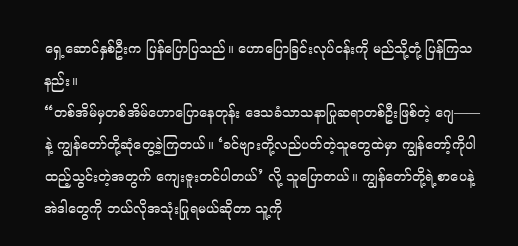ရှေ့ဆောင်နှစ်ဦးက ပြန်ပြောပြသည်။ ဟောပြောခြင်းလုပ်ငန်းကို မည်သို့တုံ့ ပြန်ကြသနည်း။
“တစ်အိမ်မှတစ်အိမ်ဟောပြောနေတုန်း ဒေသခံသာသနာပြုဆရာတစ်ဦးဖြစ်တဲ့ ဂျေ——နဲ့ ကျွန်တော်တို့ဆုံတွေ့ခဲ့ကြတယ်။ ‘ခင်ဗျားတို့လည်ပတ်တဲ့သူတွေထဲမှာ ကျွန်တော့်ကိုပါ ထည့်သွင်းတဲ့အတွက် ကျေးဇူးတင်ပါတယ်’ လို့ သူပြောတယ်။ ကျွန်တော်တို့ရဲ့စာပေနဲ့ အဲဒါတွေကို ဘယ်လိုအသုံးပြုရမယ်ဆိုတာ သူ့ကို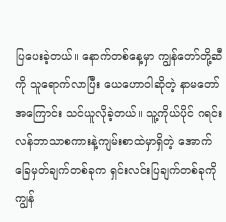ပြပေးခဲ့တယ်။ နောက်တစ်နေ့မှာ ကျွန်တော်တို့ဆီကို သူရောက်လာပြီး ယေဟောဝါဆိုတဲ့ နာမတော်အကြောင်း သင်ယူလိုခဲ့တယ်။ သူ့ကိုယ်ပိုင် ဂရင်းလန်ဘာသာစကားနဲ့ကျမ်းစာထဲမှာရှိတဲ့ အောက်ခြေမှတ်ချက်တစ်ခုက ရှင်းလင်းပြချက်တစ်ခုကို ကျွန်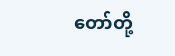တော်တို့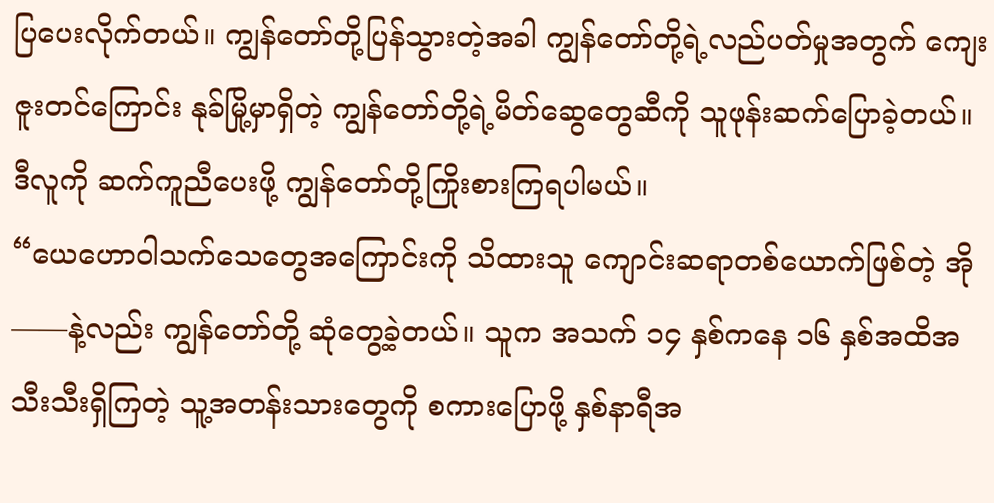ပြပေးလိုက်တယ်။ ကျွန်တော်တို့ပြန်သွားတဲ့အခါ ကျွန်တော်တို့ရဲ့လည်ပတ်မှုအတွက် ကျေးဇူးတင်ကြောင်း နုခ်မြို့မှာရှိတဲ့ ကျွန်တော်တို့ရဲ့မိတ်ဆွေတွေဆီကို သူဖုန်းဆက်ပြောခဲ့တယ်။ ဒီလူကို ဆက်ကူညီပေးဖို့ ကျွန်တော်တို့ကြိုးစားကြရပါမယ်။
“ယေဟောဝါသက်သေတွေအကြောင်းကို သိထားသူ ကျောင်းဆရာတစ်ယောက်ဖြစ်တဲ့ အို——နဲ့လည်း ကျွန်တော်တို့ ဆုံတွေ့ခဲ့တယ်။ သူက အသက် ၁၄ နှစ်ကနေ ၁၆ နှစ်အထိအသီးသီးရှိကြတဲ့ သူ့အတန်းသားတွေကို စကားပြောဖို့ နှစ်နာရီအ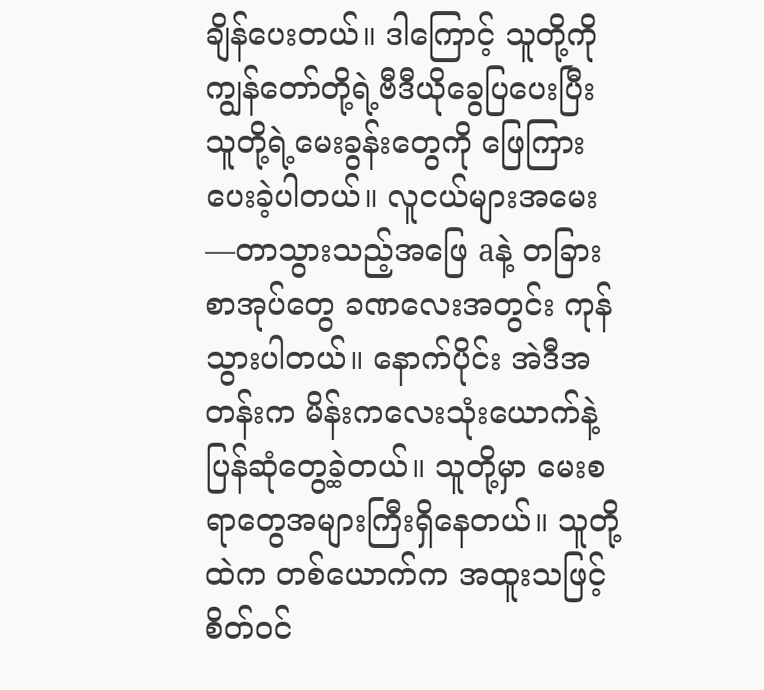ချိန်ပေးတယ်။ ဒါကြောင့် သူတို့ကို ကျွန်တော်တို့ရဲ့ဗီဒီယိုခွေပြပေးပြီး သူတို့ရဲ့မေးခွန်းတွေကို ဖြေကြားပေးခဲ့ပါတယ်။ လူငယ်များအမေး—တာသွားသည့်အဖြေ aနဲ့ တခြားစာအုပ်တွေ ခဏလေးအတွင်း ကုန်သွားပါတယ်။ နောက်ပိုင်း အဲဒီအတန်းက မိန်းကလေးသုံးယောက်နဲ့ ပြန်ဆုံတွေ့ခဲ့တယ်။ သူတို့မှာ မေးစရာတွေအများကြီးရှိနေတယ်။ သူတို့ထဲက တစ်ယောက်က အထူးသဖြင့်စိတ်ဝင်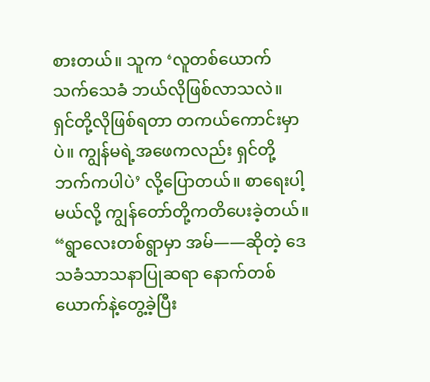စားတယ်။ သူက ‘လူတစ်ယောက် သက်သေခံ ဘယ်လိုဖြစ်လာသလဲ။ ရှင်တို့လိုဖြစ်ရတာ တကယ်ကောင်းမှာပဲ။ ကျွန်မရဲ့အဖေကလည်း ရှင်တို့ဘက်ကပါပဲ’ လို့ပြောတယ်။ စာရေးပါ့မယ်လို့ ကျွန်တော်တို့ကတိပေးခဲ့တယ်။
“ရွာလေးတစ်ရွာမှာ အမ်——ဆိုတဲ့ ဒေသခံသာသနာပြုဆရာ နောက်တစ်ယောက်နဲ့တွေ့ခဲ့ပြီး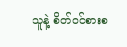သူနဲ့ စိတ်ဝင်စားစ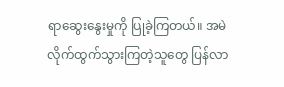ရာဆွေးနွေးမှုကို ပြုခဲ့ကြတယ်။ အမဲလိုက်ထွက်သွားကြတဲ့သူတွေ ပြန်လာ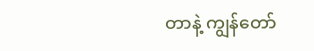တာနဲ့ ကျွန်တော်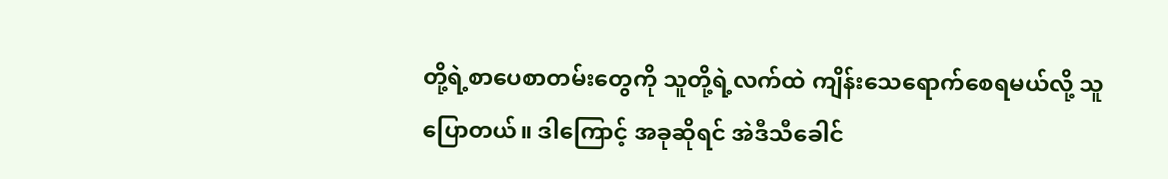တို့ရဲ့စာပေစာတမ်းတွေကို သူတို့ရဲ့လက်ထဲ ကျိန်းသေရောက်စေရမယ်လို့ သူပြောတယ်။ ဒါကြောင့် အခုဆိုရင် အဲဒီသီခေါင်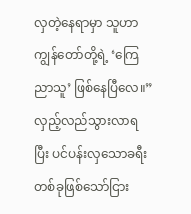လှတဲ့နေရာမှာ သူဟာ ကျွန်တော်တို့ရဲ့ ‘ကြေညာသူ’ ဖြစ်နေပြီလေ။”
လှည့်လည်သွားလာရပြီး ပင်ပန်းလှသောခရီးတစ်ခုဖြစ်သော်ငြား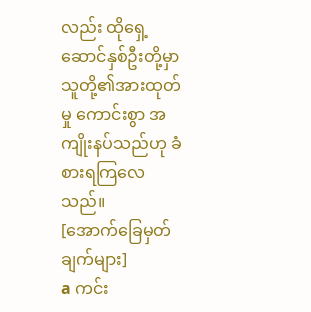လည်း ထိုရှေ့ဆောင်နှစ်ဦးတို့မှာ သူတို့၏အားထုတ်မှု ကောင်းစွာ အကျိုးနပ်သည်ဟု ခံစားရကြလေသည်။
[အောက်ခြေမှတ်ချက်များ]
a ကင်း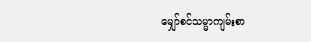မျှော်စင်သမ္မာကျမ်းစာ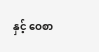နှင့် ဝေစာ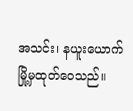အသင်း၊ နယူးယောက်မြို့မှထုတ်ဝေသည်။